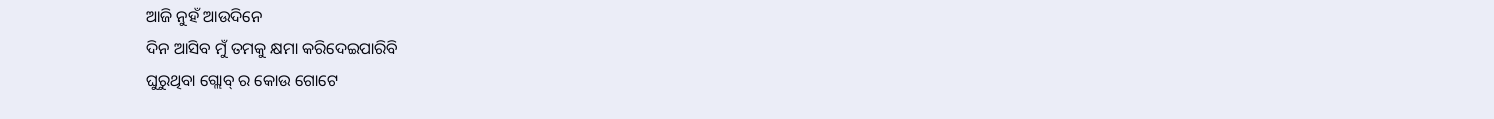ଆଜି ନୁହଁ ଆଉଦିନେ
ଦିନ ଆସିବ ମୁଁ ତମକୁ କ୍ଷମା କରିଦେଇପାରିବି
ଘୁରୁଥିବା ଗ୍ଲୋବ୍ ର କୋଉ ଗୋଟେ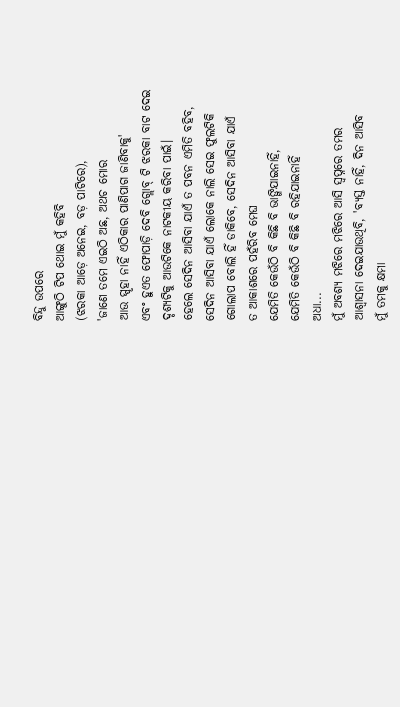ବିନ୍ଦୁ ଉପରେ
ଆଙ୍ଗୁଠି ଟିପ ଥୋଇ ମୁଁ କହିବି
(ଝରକା ଆଡ଼େ ଅନେଇ, ବଡ଼ ପାଟିରେ),
'ଜାଣେ ତମେ ଏଇଠି ଅଛ, ଅଥଚ ମୋର
ଆଉ ସ୍ପୃହା ନାହିଁ ଏଠିକାର ପାଣିପାଗ ଜାଣିବାକୁ'
ଏବଂ ହୁଏତ ଫୋପାଡ଼ି ଦେବି ଗ୍ଲୋବ୍ ଟି ଝରକା ବାଟ ଦେଇ
ଦୃଶ୍ୟଟିକୁ ଆଉଟିକେ ନାଟକୀୟ କରିବା ପାଇଁ।
ହେଲେ ସେଦିନ ଆସିବା ଯାଏଁ ତ ପବନ ଏମିତି ବହିବ,
ସେଦିନ ଆସିବା ଯାଏଁ ଲୋକେ ନାଲି ସେଇ ଫୁଲଟିକି
ଗୋଲାପ ବୋଲି ହିଁ ଡାକିବେ, ସେଦିନ ଆସିବା ଯାଏଁ
ତ ଆକାଶରେ ପହଁରିବ ମେଘ
ଯେମିତି କେଉଁଠି ବି କିଛି ବି ଭାଙ୍ଗିଯାଇନାହିଁ,
ଯେମିତି କେଉଁଠି ବି କିଛି ବି ରହିଯାଇନାହିଁ
ଅଧା...
ମୁଁ ଅବଶ୍ୟ ମଝିରେ ମଝିରେ ଆସି ସ୍ୱପ୍ନରେ ତମର
ଆଶ୍ୱାସନା ଦେଇଯାଉଥିବି, 'ବ୍ୟସ୍ତ ନାହିଁ, ଦିନ ଆସିବ
ମୁଁ ତମକୁ କ୍ଷମା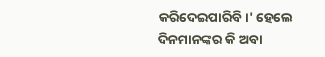କରିଦେଇପାରିବି।' ହେଲେ
ଦିନମାନଙ୍କର କି ଅବା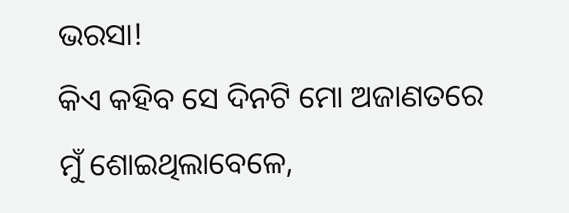ଭରସା!
କିଏ କହିବ ସେ ଦିନଟି ମୋ ଅଜାଣତରେ
ମୁଁ ଶୋଇଥିଲାବେଳେ,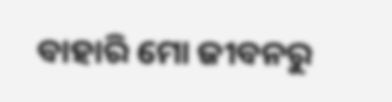ବାହାରି ମୋ ଜୀବନରୁ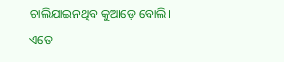ଚାଲିଯାଇନଥିବ କୁଆଡ଼େ ବୋଲି।
ଏତେ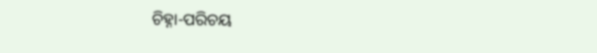ଚିହ୍ନା-ପରିଚୟ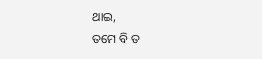ଥାଇ,
ତମେ ବି ତ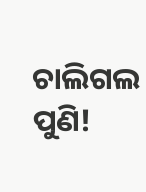ଚାଲିଗଲ ପୁଣି!